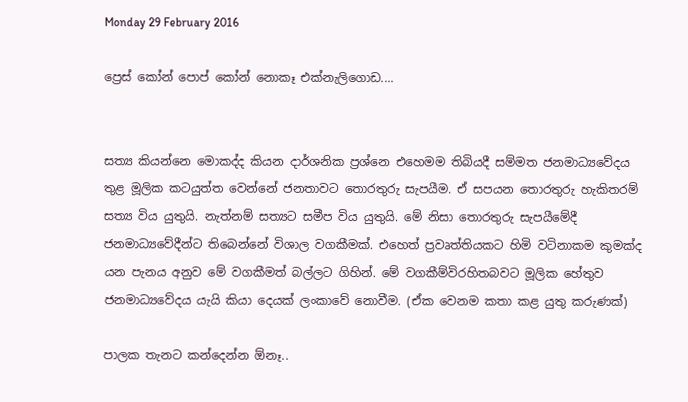Monday 29 February 2016

ප්‍රෙස් කෝන් පොප් කෝන් නොකෑ එක්නැලිගොඩ....


සත්‍ය කියන්නෙ මොකද්ද කියන දාර්ශනික ප්‍රශ්නෙ එහෙමම තිබියදී සම්මත ජනමාධ්‍යවේදය තුළ මූලික කටයුත්ත වෙන්නේ ජනතාවට තොරතුරු සැපයීම. ඒ සපයන තොරතුරු හැකිතරම් සත්‍ය විය යුතුයි. නැත්නම් සත්‍යට සමීප විය යුතුයි. මේ නිසා තොරතුරු සැපයීමේදී ජනමාධ්‍යවේදීන්ට තිබෙන්නේ විශාල වගකීමක්. එහෙත් ප්‍රවෘත්තියකට හිමි වටිනාකම කුමක්ද යන පැනය අනුව මේ වගකීමත් බල්ලට ගිහින්. මේ වගකීම්විරහිතබවට මූලික හේතුව ජනමාධ්‍යවේදය යැයි කියා දෙයක් ලංකාවේ නොවීම. (ඒක වෙනම කතා කළ යුතු කරුණක්)

පාලක තැනට කන්දෙන්න ඕනෑ..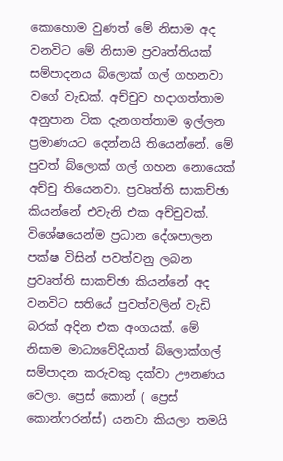කොහොම වුණත් මේ නිසාම අද වනවිට මේ නිසාම ප්‍රවෘත්තියක් සම්පාදනය බ්ලොක් ගල් ගහනවා වගේ වැඩක්. අච්චුව හදාගත්තාම අනුපාන ටික දැනගත්තාම ඉල්ලන ප්‍රමාණයට දෙන්නයි තියෙන්නේ. මේ පුවත් බ්ලොක් ගල් ගහන නොයෙක් අච්චු තියෙනවා. ප්‍රවෘත්ති සාකච්ඡා කියන්නේ එවැනි එක අච්චුවක්.
විශේෂයෙන්ම ප්‍රධාන දේශපාලන පක්ෂ විසින් පවත්වනු ලබන ප්‍රවෘත්ති සාකච්ඡා කියන්නේ අද වනවිට සතියේ පුවත්වලින් වැඩි බරක් අදින එක අංගයක්. මේ නිසාම මාධ්‍යවේදියාත් බ්ලොක්ගල් සම්පාදන කරුවකු දක්වා ඌනණය වෙලා. ප්‍රෙස් කොන් ( ප්‍රෙස් කොන්ෆරන්ස්) යනවා කියලා තමයි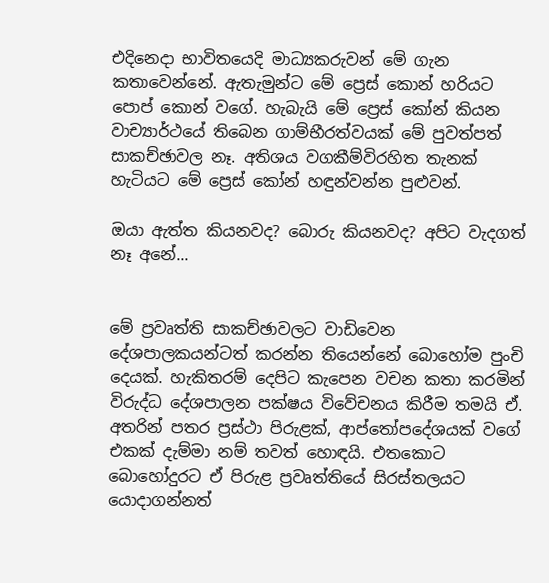එදිනෙදා භාවිතයෙදි මාධ්‍යකරුවන් මේ ගැන කතාවෙන්නේ. ඇතැමුන්ට මේ ප්‍රෙස් කොන් හරියට පොප් කොන් වගේ. හැබැයි මේ ප්‍රෙස් කෝන් කියන වාච්‍යාර්ථයේ තිබෙන ගාම්භීරත්වයක් මේ පුවත්පත් සාකච්ඡාවල නෑ. අතිශය වගකීම්විරහිත තැනක් හැටියට මේ ප්‍රෙස් කෝන් හඳුන්වන්න පුළුවන්.

ඔයා ඇත්ත කියනවද? බොරු කියනවද? අපිට වැදගත් නෑ අනේ...


මේ ප්‍රවෘත්ති සාකච්ඡාවලට වාඩිවෙන දේශපාලකයන්ටත් කරන්න තියෙන්නේ බොහෝම පුංචි දෙයක්. හැකිතරම් දෙපිට කැපෙන වචන කතා කරමින් විරුද්ධ දේශපාලන පක්ෂය විවේචනය කිරීම තමයි ඒ. අතරින් පතර ප්‍රස්ථා පිරුළක්, ආප්තෝපදේශයක් වගේ එකක් දැම්මා නම් තවත් හොඳයි. එතකොට බොහෝදුරට ඒ පිරුළ ප්‍රවෘත්තියේ සිරස්තලයට යොදාගන්නත්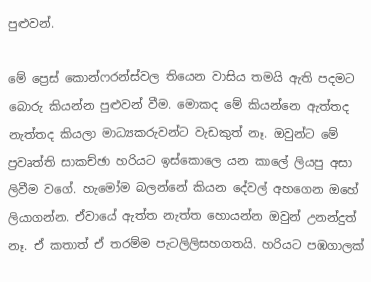පුළුවන්.

මේ ප්‍රෙස් කොන්ෆරන්ස්වල තියෙන වාසිය තමයි ඇති පදමට බොරු කියන්න පුළුවන් වීම. මොකද මේ කියන්නෙ ඇත්තද නැත්තද කියලා මාධ්‍යකරුවන්ට වැඩකුත් නෑ. ඔවුන්ට මේ ප්‍රවෘත්ති සාකච්ඡා හරියට ඉස්කොලෙ යන කාලේ ලියපු අසා ලිවීම වගේ. හැමෝම බලන්නේ කියන දේවල් අහගෙන ඔහේ ලියාගන්න. ඒවායේ ඇත්ත නැත්ත හොයන්න ඔවුන් උනන්දුත් නෑ. ඒ කතාත් ඒ තරම්ම පැටලිලිසහගතයි. හරියට පඹගාලක්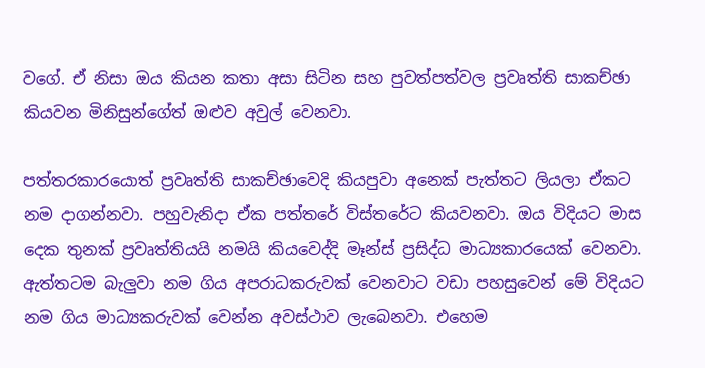වගේ. ඒ නිසා ඔය කියන කතා අසා සිටින සහ පුවත්පත්වල ප්‍රවෘත්ති සාකච්ඡා කියවන මිනිසුන්ගේත් ඔළුව අවුල් වෙනවා.

පත්තරකාරයොත් ප්‍රවෘත්ති සාකච්ඡාවෙදි කියපුවා අනෙක් පැත්තට ලියලා ඒකට නම දාගන්නවා. පහුවැනිදා ඒක පත්තරේ විස්තරේට කියවනවා. ඔය විදියට මාස දෙක තුනක් ප්‍රවෘත්තියයි නමයි කියවෙද්දි මෑන්ස් ප්‍රසිද්ධ මාධ්‍යකාරයෙක් වෙනවා. ඇත්තටම බැලුවා නම ගිය අපරාධකරුවක් වෙනවාට වඩා පහසුවෙන් මේ විදියට නම ගිය මාධ්‍යකරුවක් වෙන්න අවස්ථාව ලැබෙනවා. එහෙම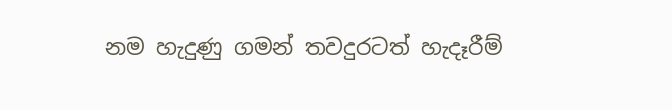නම හැදුණු ගමන් තවදුරටත් හැදෑරීම්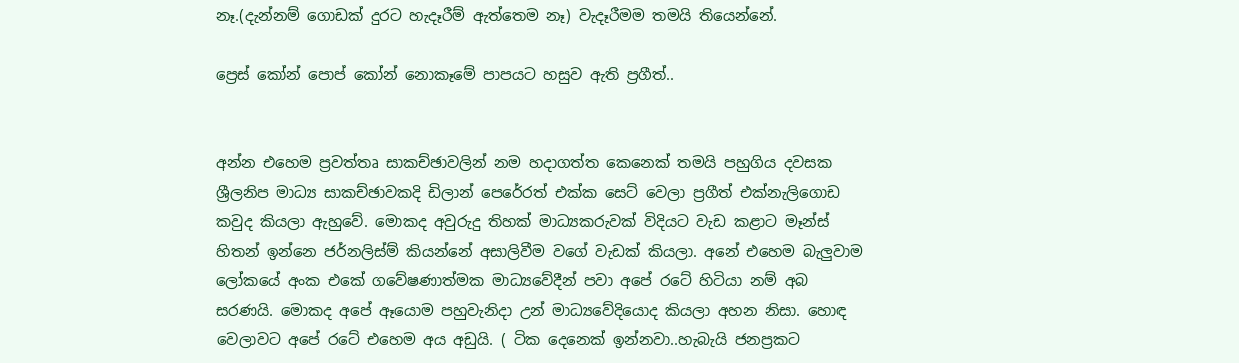නෑ.(දැන්නම් ගොඩක් දුරට හැදෑරීම් ඇත්තෙම නෑ) වැදෑරීමම තමයි තියෙන්නේ.

ප්‍රෙස් කෝන් පොප් කෝන් නොකෑමේ පාපයට හසුව ඇති ප්‍රගීත්..


අන්න එහෙම ප්‍රවත්තෘ සාකච්ඡාවලින් නම හදාගත්ත කෙනෙක් තමයි පහුගිය දවසක ශ්‍රීලනිප මාධ්‍ය සාකච්ඡාවකදි ඩිලාන් පෙරේරත් එක්ක සෙට් වෙලා ප්‍රගීත් එක්නැලිගොඩ කවුද කියලා ඇහුවේ. මොකද අවුරුදු තිහක් මාධ්‍යකරුවක් විදියට වැඩ කළාට මෑන්ස් හිතන් ඉන්නෙ ජර්නලිස්ම් කියන්නේ අසාලිවීම වගේ වැඩක් කියලා. අනේ එහෙම බැලුවාම ලෝකයේ අංක එකේ ගවේෂණාත්මක මාධ්‍යවේදීන් පවා අපේ රටේ හිටියා නම් අබ සරණයි. මොකද අපේ ඈයොම පහුවැනිදා උන් මාධ්‍යවේදියොද කියලා අහන නිසා. හොඳ වෙලාවට අපේ රටේ එහෙම අය අඩුයි. ( ටික දෙනෙක් ඉන්නවා..හැබැයි ජනප්‍රකට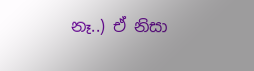නෑ..) ඒ නිසා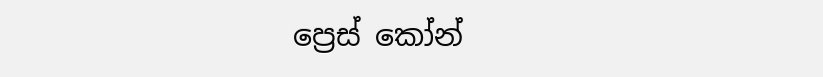ප්‍රෙස් කෝන්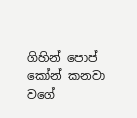ගිහින් පොප් කෝන් කනවා වගේ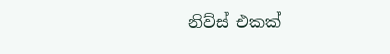නිව්ස් එකක්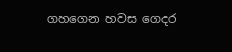ගහගෙන හවස ගෙදර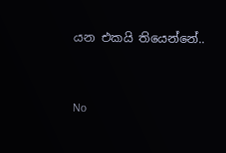යන එකයි තියෙන්නේ..


No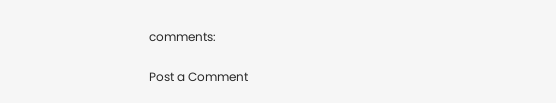comments:

Post a Comment